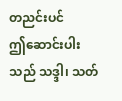တညင်းပင်
ဤဆောင်းပါးသည် သဒ္ဒါ၊ သတ်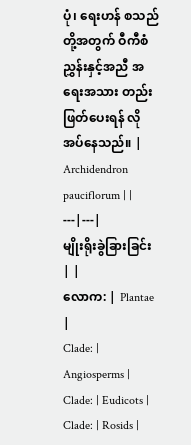ပုံ၊ ရေးဟန် စသည်တို့အတွက် ဝီကီစံညွှန်းနှင့်အညီ အရေးအသား တည်းဖြတ်ပေးရန် လိုအပ်နေသည်။ |
Archidendron pauciflorum | |
---|---|
မျိုးရိုးခွဲခြားခြင်း | |
လောက: | Plantae |
Clade: | Angiosperms |
Clade: | Eudicots |
Clade: | Rosids |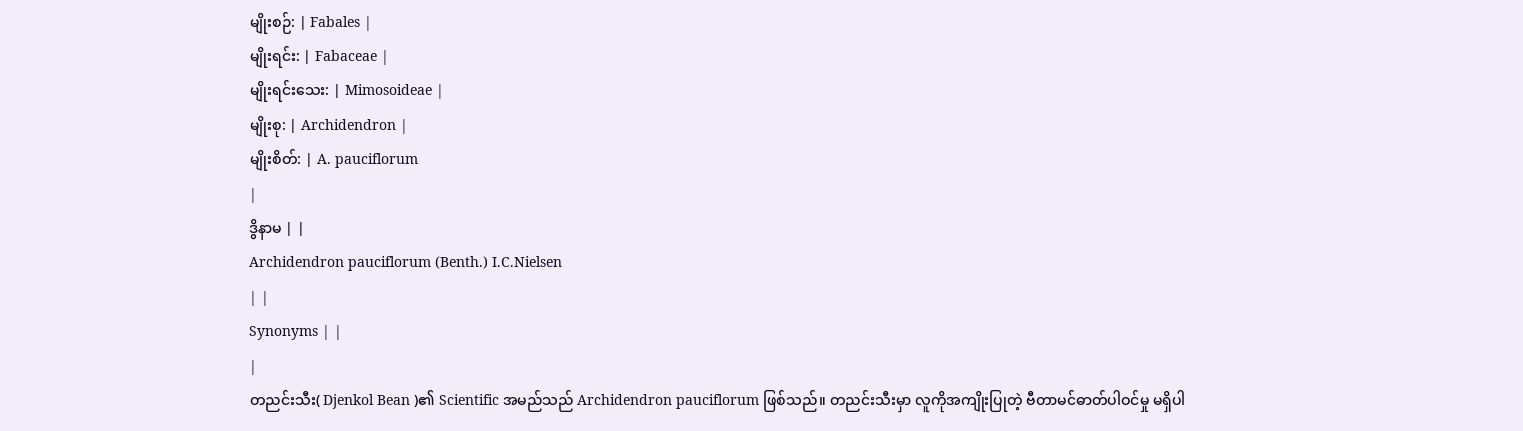မျိုးစဉ်: | Fabales |
မျိုးရင်း: | Fabaceae |
မျိုးရင်းသေး: | Mimosoideae |
မျိုးစု: | Archidendron |
မျိုးစိတ်: | A. pauciflorum
|
ဒွိနာမ | |
Archidendron pauciflorum (Benth.) I.C.Nielsen
| |
Synonyms | |
|
တညင်းသီး( Djenkol Bean )၏ Scientific အမည်သည် Archidendron pauciflorum ဖြစ်သည်။ တညင်းသီးမှာ လူကိုအကျိုးပြုတဲ့ ဗီတာမင်ဓာတ်ပါဝင်မှု မရှိပါ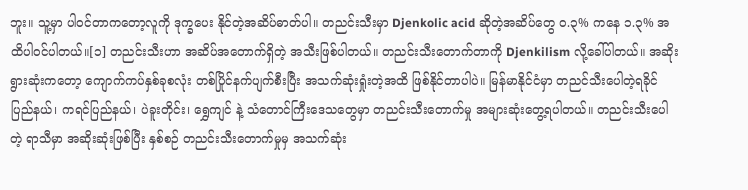ဘူး။ သူ့မှာ ပါဝင်တာကတော့လူကို ဒုက္ခပေး နိုင်တဲ့အဆိပ်ဓာတ်ပါ။ တညင်းသီးမှာ Djenkolic acid ဆိုတဲ့အဆိပ်တွေ ၀.၃% ကနေ ၁.၃% အထိပါဝင်ပါတယ်။[၁] တညင်းသီးဟာ အဆိပ်အတောက်ရှိတဲ့ အသီးဖြစ်ပါတယ်။ တညင်းသီးတောက်တာကို Djenkilism လို့ခေါ်ပါတယ်။ အဆိုးရွားဆုံးကတော့ ကျောက်ကပ်နှစ်ခုစလုံး တစ်ပြိုင်နက်ပျက်စီးပြီး အသက်ဆုံးရှုံးတဲ့အထိ ဖြစ်နိုင်တာပါပဲ။ မြန်မာနိုင်ငံမှာ တညင်သီးပေါတဲ့ရခိုင်ပြည်နယ်၊ ကရင်ပြည်နယ်၊ ပဲခူးတိုင်း၊ ရွှေကျင် နဲ့ သံတောင်ကြီးဒေသတွေမှာ တညင်းသီးတောက်မှု အများဆုံးတွေ့ရပါတယ်။ တညင်းသီးပေါတဲ့ ရာသီမှာ အဆိုးဆုံးဖြစ်ပြီး နှစ်စဉ် တညင်းသီးတောက်မှုမှ အသက်ဆုံး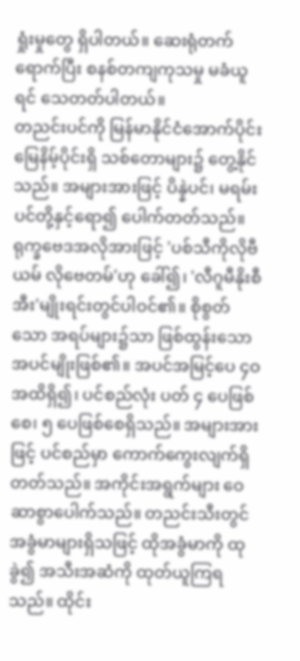ရှုံးမှုတွေ ရှိပါတယ်။ ဆေးရုံတက်ရောက်ပြီး စနစ်တကျကုသမှု မခံယူရင် သေတတ်ပါတယ်။
တညင်းပင်ကို မြန်မာနိုင်ငံအောက်ပိုင်း မြေနိမ့်ပိုင်းရှိ သစ်တောများ၌ တွေ့နိုင်သည်။ အများအားဖြင့် ပိန္နဲပင်၊ မရမ်းပင်တို့နှင့်ရော၍ ပေါက်တတ်သည်။ ရုက္ခဗေဒအလိုအားဖြင့် 'ပစ်သီကိုလိုဗီယမ် လိုဗေတမ်'ဟု ခေါ်၍၊ 'လီဂူမီနိုးစီအီး'မျိုးရင်းတွင်ပါဝင်၏။ စိုစွတ်သော အရပ်များ၌သာ ဖြစ်ထွန်းသော အပင်မျိုးဖြစ်၏။ အပင်အမြင့်ပေ ၄ဝ အထိရှိ၍၊ ပင်စည်လုံး ပတ် ၄ ပေဖြစ်စေ၊ ၅ ပေဖြစ်စေရှိသည်။ အများအားဖြင့် ပင်စည်မှာ ကောက်ကွေးလျက်ရှိတတ်သည်။ အကိုင်းအရွက်များ ဝေဆာစွာပေါက်သည်။ တညင်းသီးတွင် အခွံမာများရှိသဖြင့် ထိုအခွံမာကို ထုခွဲ၍ အသီးအဆံကို ထုတ်ယူကြရသည်။ ထိုင်း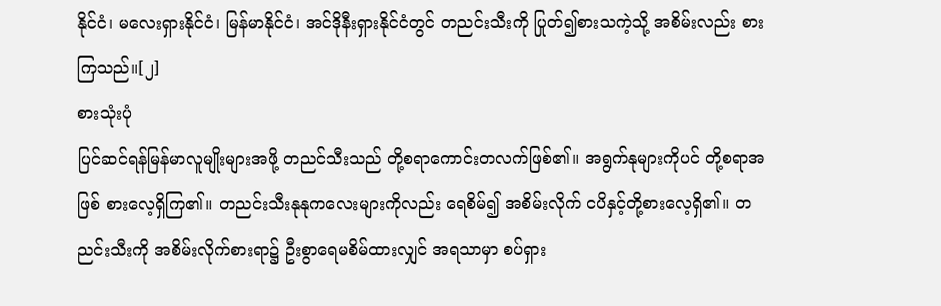နိုင်ငံ၊ မလေးရှားနိုင်ငံ၊ မြန်မာနိုင်ငံ၊ အင်ဒိုနီးရှားနိုင်ငံတွင် တညင်းသီးကို ပြုတ်၍စားသကဲ့သို့ အစိမ်းလည်း စားကြသည်။[၂]
စားသုံးပုံ
ပြင်ဆင်ရန်မြန်မာလူမျိုးများအဖို့ တညင်သီးသည် တို့စရာကောင်းတလက်ဖြစ်၏။ အရွက်နုများကိုပင် တို့စရာအဖြစ် စားလေ့ရှိကြ၏။ တညင်းသီးနုနုကလေးများကိုလည်း ရေစိမ်၍ အစိမ်းလိုက် ငပိနှင့်တို့စားလေ့ရှိ၏။ တညင်းသီးကို အစိမ်းလိုက်စားရာ၌ ဦးစွာရေမစိမ်ထားလျှင် အရသာမှာ စပ်ရှား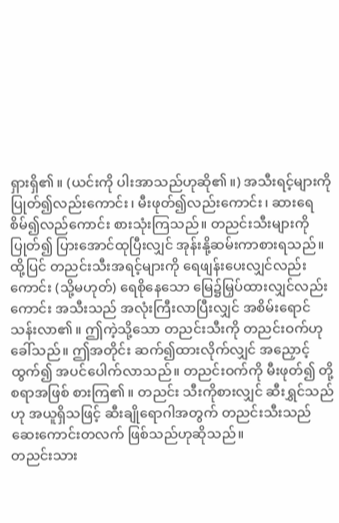ရှားရှိ၏။ (ယင်းကို ပါးအာသည်ဟုဆို၏။) အသီးရင့်များကို ပြုတ်၍လည်းကောင်း၊ မီးဖုတ်၍လည်းကောင်း၊ ဆားရေစိမ်၍လည်ကောင်း စားသုံးကြသည်။ တညင်းသီးများကို ပြုတ်၍ ပြားအောင်ထုပြီးလျှင် အုန်းနို့ဆမ်းကာစားရသည်။
ထို့ပြင် တညင်းသီးအရင့်များကို ရေဖျန်းပေးလျှင်လည်းကောင်း (သို့မဟုတ်) ရေစိုနေသော မြေ၌မြှပ်ထားလျှင်လည်းကောင်း အသီးသည် အလုံးကြီးလာပြီးလျှင် အစိမ်းရောင်သန်းလာ၏။ ဤကဲ့သို့သော တညင်းသီးကို တညင်းဝက်ဟု ခေါ်သည်။ ဤအတိုင်း ဆက်၍ထားလိုက်လျှင် အညှောင့်ထွက်၍ အပင်ပေါက်လာသည်။ တညင်းဝက်ကို မီးဖုတ်၍ တို့စရာအဖြစ် စားကြ၏။ တညင်း သီးကိုစားလျှင် ဆီးရွှင်သည်ဟု အယူရှိသဖြင့် ဆီးချိုရောဂါအတွက် တညင်းသီးသည် ဆေးကောင်းတလက် ဖြစ်သည်ဟုဆိုသည်။
တညင်းသား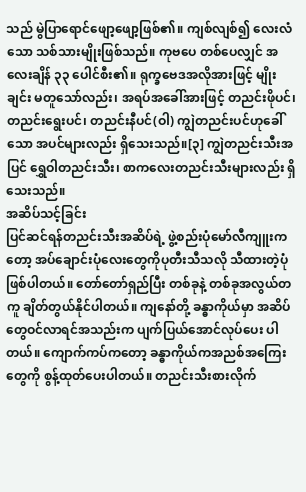သည် မွဲပြာရောင်ဖျော့ဖျော့ဖြစ်၏။ ကျစ်လျစ်၍ လေးလံသော သစ်သားမျိုးဖြစ်သည်။ ကုဗပေ တစ်ပေလျှင် အလေးချိန် ၃၃ ပေါင်စီး၏။ ရုက္ခဗေဒအလိုအားဖြင့် မျိုးချင်း မတူသော်လည်း၊ အရပ်အခေါ်အားဖြင့် တညင်းဖိုပင်၊ တညင်းရွေးပင်၊ တညင်းနီပင်(ဝါ) ကျွဲတညင်းပင်ဟုခေါ်သော အပင်များလည်း ရှိသေးသည်။[၃] ကျွဲတညင်းသီးအပြင် ရွှေဝါတညင်းသီး၊ စာကလေးတညင်းသီးများလည်း ရှိသေးသည်။
အဆိပ်သင့်ခြင်း
ပြင်ဆင်ရန်တညင်းသီးအဆိပ်ရဲ့ ဖွဲ့စည်းပုံမော်လီကျူးကတော့ အပ်ချောင်းပုံလေးတွေကိုပုတီးသီသလို သီထားတဲ့ပုံဖြစ်ပါတယ်။ တော်တော်ရှည်ပြီး တစ်ခုနဲ့ တစ်ခုအလွယ်တကူ ချိတ်တွယ်နိုင်ပါတယ်။ ကျနော်တို့ ခန္ဓာကိုယ်မှာ အဆိပ်တွေဝင်လာရင်အသည်းက ပျက်ပြယ်အောင်လုပ်ပေး ပါတယ်။ ကျောက်ကပ်ကတော့ ခန္ဓာကိုယ်ကအညစ်အကြေးတွေကို စွန့်ထုတ်ပေးပါတယ်။ တညင်းသီးစားလိုက်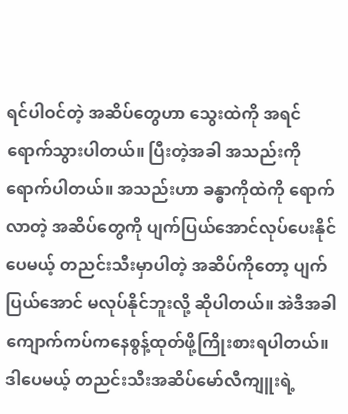ရင်ပါဝင်တဲ့ အဆိပ်တွေဟာ သွေးထဲကို အရင်ရောက်သွားပါတယ်။ ပြီးတဲ့အခါ အသည်းကိုရောက်ပါတယ်။ အသည်းဟာ ခန္ဓာကိုထဲကို ရောက်လာတဲ့ အဆိပ်တွေကို ပျက်ပြယ်အောင်လုပ်ပေးနိုင်ပေမယ့် တညင်းသီးမှာပါတဲ့ အဆိပ်ကိုတော့ ပျက်ပြယ်အောင် မလုပ်နိုင်ဘူးလို့ ဆိုပါတယ်။ အဲဒီအခါ ကျောက်ကပ်ကနေစွန့်ထုတ်ဖို့ကြိုးစားရပါတယ်။ ဒါပေမယ့် တညင်းသီးအဆိပ်မော်လီကျူးရဲ့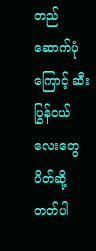တည်ဆောက်ပုံကြောင့် ဆီးပြွန်ငယ်လေးတွေ ပိတ်ဆို့ တတ်ပါ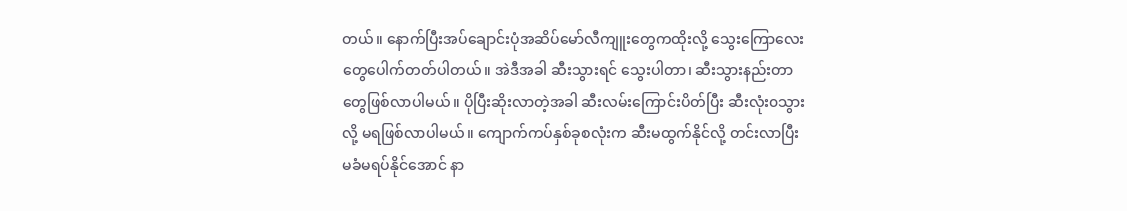တယ်။ နောက်ပြီးအပ်ချောင်းပုံအဆိပ်မော်လီကျူးတွေကထိုးလို့ သွေးကြောလေးတွေပေါက်တတ်ပါတယ်။ အဲဒီအခါ ဆီးသွားရင် သွေးပါတာ၊ ဆီးသွားနည်းတာတွေဖြစ်လာပါမယ်။ ပိုပြီးဆိုးလာတဲ့အခါ ဆီးလမ်းကြောင်းပိတ်ပြီး ဆီးလုံး၀သွားလို့ မရဖြစ်လာပါမယ်။ ကျောက်ကပ်နှစ်ခုစလုံးက ဆီးမထွက်နိုင်လို့ တင်းလာပြီး မခံမရပ်နိုင်အောင် နာ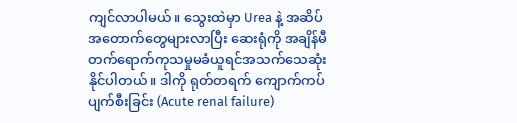ကျင်လာပါမယ်။ သွေးထဲမှာ Urea နဲ့ အဆိပ်အတောက်တွေများလာပြီး ဆေးရုံကို အချိန်မီ တက်ရောက်ကုသမှုမခံယူရင်အသက်သေဆုံးနိုင်ပါတယ်။ ဒါကို ရုတ်တရက် ကျောက်ကပ်ပျက်စီးခြင်း (Acute renal failure)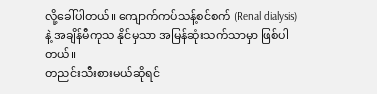လို့ခေါ်ပါတယ်။ ကျောက်ကပ်သန့်စင်စက် (Renal dialysis) နဲ့ အချိန်မီကုသ နိုင်မှသာ အမြန်ဆုံးသက်သာမှာ ဖြစ်ပါတယ်။
တညင်းသီးစားမယ်ဆိုရင်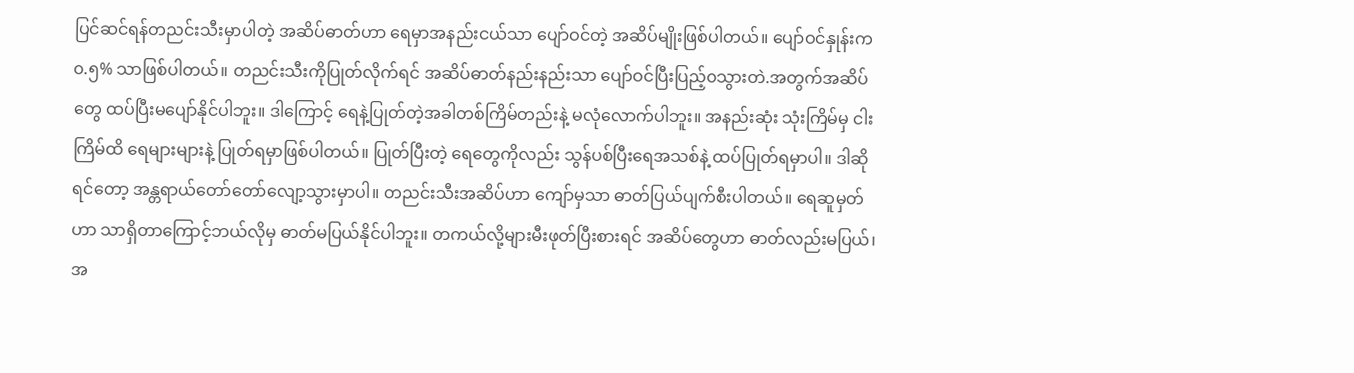ပြင်ဆင်ရန်တညင်းသီးမှာပါတဲ့ အဆိပ်ဓာတ်ဟာ ရေမှာအနည်းငယ်သာ ပျော်ဝင်တဲ့ အဆိပ်မျိုးဖြစ်ပါတယ်။ ပျော်ဝင်နှုန်းက ၀.၅% သာဖြစ်ပါတယ်။ တညင်းသီးကိုပြုတ်လိုက်ရင် အဆိပ်ဓာတ်နည်းနည်းသာ ပျော်ဝင်ပြီးပြည့်၀သွားတဲ.အတွက်အဆိပ်တွေ ထပ်ပြီးမပျော်နိုင်ပါဘူး။ ဒါကြောင့် ရေနဲ့ပြုတ်တဲ့အခါတစ်ကြိမ်တည်းနဲ့ မလုံလောက်ပါဘူး။ အနည်းဆုံး သုံးကြိမ်မှ ငါးကြိမ်ထိ ရေများများနဲ့ ပြုတ်ရမှာဖြစ်ပါတယ်။ ပြုတ်ပြီးတဲ့ ရေတွေကိုလည်း သွန်ပစ်ပြီးရေအသစ်နဲ့ ထပ်ပြုတ်ရမှာပါ။ ဒါဆိုရင်တော့ အန္တရာယ်တော်တော်လျော့သွားမှာပါ။ တညင်းသီးအဆိပ်ဟာ ကျော်မှသာ ဓာတ်ပြယ်ပျက်စီးပါတယ်။ ရေဆူမှတ်ဟာ သာရှိတာကြောင့်ဘယ်လိုမှ ဓာတ်မပြယ်နိုင်ပါဘူး။ တကယ်လို့များမီးဖုတ်ပြီးစားရင် အဆိပ်တွေဟာ ဓာတ်လည်းမပြယ်၊ အ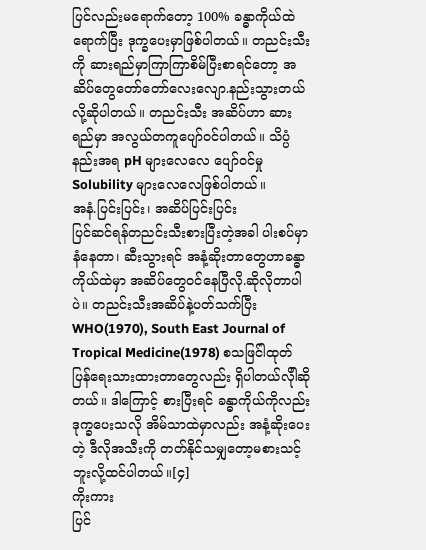ပြင်လည်းမရောက်တော့ 100% ခန္ဓာကိုယ်ထဲရောက်ပြီး ဒုက္ခပေးမှာဖြစ်ပါတယ်။ တညင်းသီးကို ဆားရည်မှာကြာကြာစိမ်ပြီးစာရင်တော့ အဆိပ်တွေတော်တော်လေးလျော.နည်းသွားတယ် လို့ဆိုပါတယ်။ တညင်းသီး အဆိပ်ဟာ ဆားရည်မှာ အလွယ်တကူပျော်ဝင်ပါတယ်။ သိပ္ပံနည်းအရ pH များလေလေ ပျော်ဝင်မှု Solubility များလေလေဖြစ်ပါတယ်။
အနံ.ပြင်းပြင်း၊ အဆိပ်ပြင်းပြင်း
ပြင်ဆင်ရန်တညင်းသီးစားပြီးတဲ့အခါ ပါးစပ်မှာနံနေတာ၊ ဆီးသွားရင် အနံ့ဆိုးတာတွေဟာခန္ဓာကိုယ်ထဲမှာ အဆိပ်တွေဝင်နေပြီလို.ဆိုလိုတာပါပဲ။ တညင်းသီးအဆိပ်နဲ့ပတ်သက်ပြီး WHO(1970), South East Journal of Tropical Medicine(1978) စသဖြင်ါထုတ်ပြန်ရေးသားထားတာတွေလည်း ရှိပါတယ်လိုါဆိုတယ်။ ဒါကြောင့် စားပြီးရင် ခန္ဓာကိုယ်ကိုလည်း ဒုက္ခပေးသလို အိမ်သာထဲမှာလည်း အနံ့ဆိုးပေးတဲ့ ဒီလိုအသီးကို တတ်နိုင်သမျှတော့မစားသင့်ဘူးလို့ထင်ပါတယ်။[၄]
ကိုးကား
ပြင်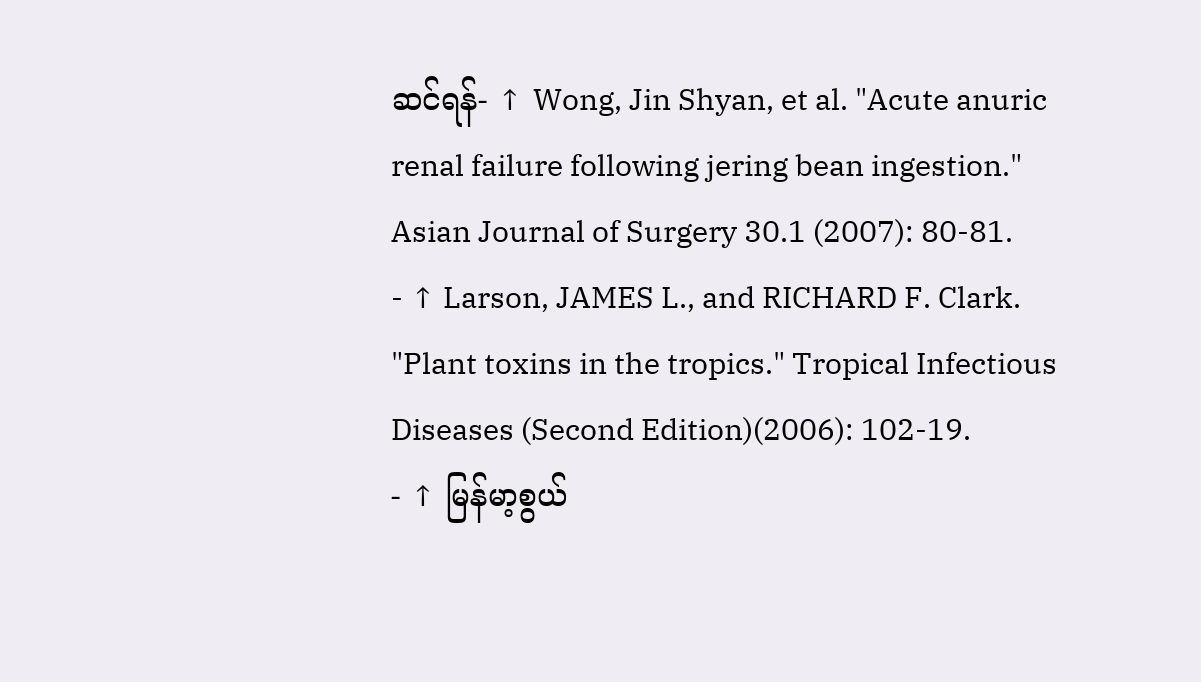ဆင်ရန်- ↑ Wong, Jin Shyan, et al. "Acute anuric renal failure following jering bean ingestion." Asian Journal of Surgery 30.1 (2007): 80-81.
- ↑ Larson, JAMES L., and RICHARD F. Clark. "Plant toxins in the tropics." Tropical Infectious Diseases (Second Edition)(2006): 102-19.
- ↑ မြန်မာ့စွယ်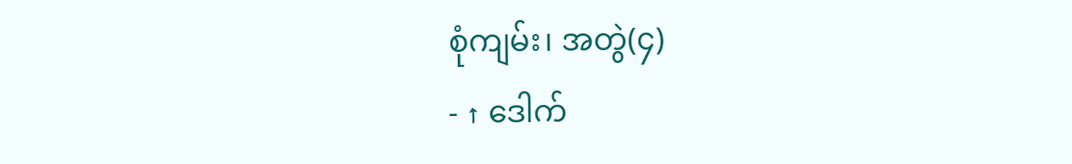စုံကျမ်း၊ အတွဲ(၄)
- ↑ ဒေါက်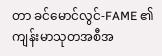တာ ခင်မောင်လွင်-FAME ၏ ကျန်းမာသုတအစီအ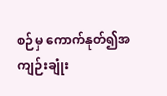စဉ်မှ ကောက်နုတ်၍အကျဉ်းချုံး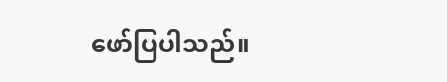ဖော်ပြပါသည်။